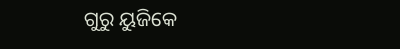ଗୁରୁ ୟୁଜିକେ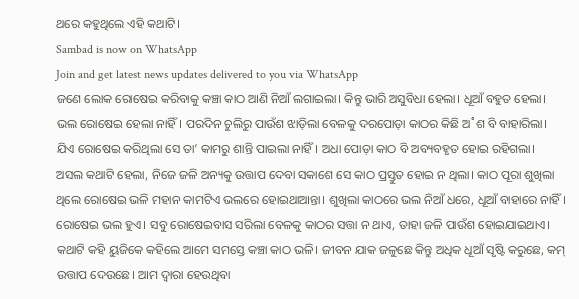ଥରେ କହୁଥିଲେ ଏହି କଥାଟି।
Sambad is now on WhatsApp
Join and get latest news updates delivered to you via WhatsApp
ଜଣେ ଲୋକ ରୋଷେଇ କରିବାକୁ କଞ୍ଚା କାଠ ଆଣି ନିଆଁ ଲଗାଇଲା। କିନ୍ତୁ ଭାରି ଅସୁବିଧା ହେଲା। ଧୂଆଁ ବହୁତ ହେଲା। ଭଲ ରୋଷେଇ ହେଲା ନାହିଁ। ପରଦିନ ଚୁଲିରୁ ପାଉଁଶ ଝାଡ଼ିଲା ବେଳକୁ ଦରପୋଡ଼ା କାଠର କିଛି ଅ˚ଶ ବି ବାହାରିଲା। ଯିଏ ରୋଷେଇ କରିଥିଲା ସେ ତା’ କାମରୁ ଶାନ୍ତି ପାଇଲା ନାହିଁ। ଅଧା ପୋଡ଼ା କାଠ ବି ଅବ୍ୟବହୃତ ହୋଇ ରହିଗଲା।
ଅସଲ କଥାଟି ହେଲା, ନିଜେ ଜଳି ଅନ୍ୟକୁ ଉତ୍ତାପ ଦେବା ସକାଶେ ସେ କାଠ ପ୍ରସ୍ତୁତ ହୋଇ ନ ଥିଲା। କାଠ ପୂରା ଶୁଖିଲା ଥିଲେ ରୋଷେଇ ଭଳି ମହାନ କାମଟିଏ ଭଲରେ ହୋଇଥାଆନ୍ତା। ଶୁଖିଲା କାଠରେ ଭଲ ନିଆଁ ଧରେ, ଧୂଆଁ ବାହାରେ ନାହିଁ। ରୋଷେଇ ଭଲ ହୁଏ। ସବୁ ରୋଷେଇବାସ ସରିଲା ବେଳକୁ କାଠର ସତ୍ତା ନ ଥାଏ, ତାହା ଜଳି ପାଉଁଶ ହୋଇଯାଇଥାଏ।
କଥାଟି କହି ୟୁଜିକେ କହିଲେ ଆମେ ସମସ୍ତେ କଞ୍ଚା କାଠ ଭଳି। ଜୀବନ ଯାକ ଜଳୁଛେ କିନ୍ତୁ ଅଧିକ ଧୂଆଁ ସୃଷ୍ଟି କରୁଛେ, କମ୍ ଉତ୍ତାପ ଦେଉଛେ। ଆମ ଦ୍ବାରା ହେଉଥିବା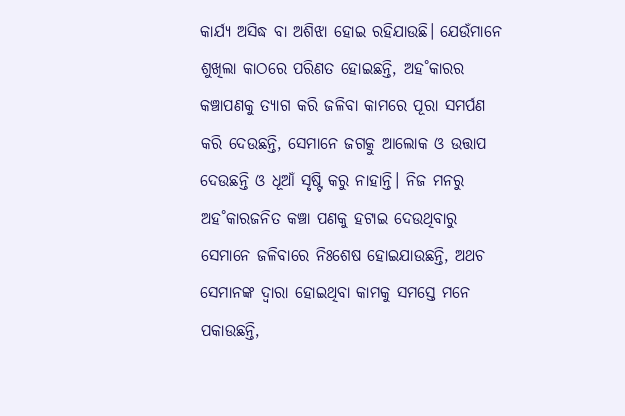କାର୍ଯ୍ୟ ଅସିଦ୍ଧ ବା ଅଶିଝା ହୋଇ ରହିଯାଉଛି। ଯେଉଁମାନେ ଶୁଖିଲା କାଠରେ ପରିଣତ ହୋଇଛନ୍ତି, ଅହ˚କାରର କଞ୍ଚାପଣକୁ ତ୍ୟାଗ କରି ଜଳିବା କାମରେ ପୂରା ସମର୍ପଣ କରି ଦେଉଛନ୍ତି, ସେମାନେ ଜଗତ୍କୁ ଆଲୋକ ଓ ଉତ୍ତାପ ଦେଉଛନ୍ତି ଓ ଧୂଆଁ ସୃଷ୍ଟି କରୁ ନାହାନ୍ତି। ନିଜ ମନରୁ ଅହ˚କାରଜନିତ କଞ୍ଚା ପଣକୁ ହଟାଇ ଦେଉଥିବାରୁ ସେମାନେ ଜଳିବାରେ ନିଃଶେଷ ହୋଇଯାଉଛନ୍ତି, ଅଥଚ ସେମାନଙ୍କ ଦ୍ବାରା ହୋଇଥିବା କାମକୁ ସମସ୍ତେ ମନେ ପକାଉଛନ୍ତି,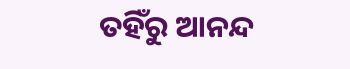ତହିଁରୁ ଆନନ୍ଦ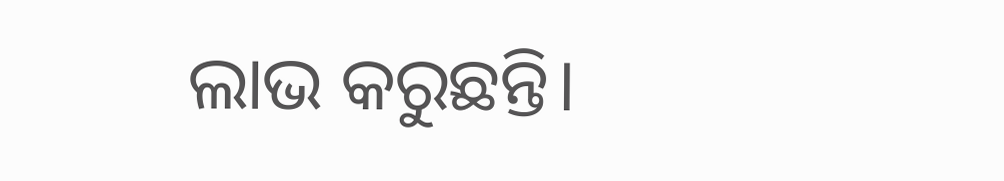ଲାଭ କରୁଛନ୍ତି।